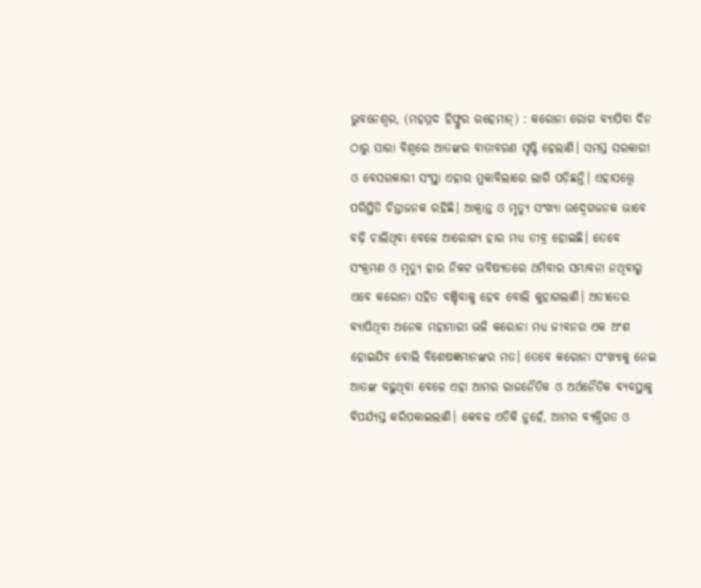ଭୁବନେଶ୍ବର, (ମହମ୍ମଦ ହିଫ୍ଜୁର ରହେମାନ୍) : କରୋନା ରୋଗ ବ୍ୟାପିବା ଦିନ ଠାରୁ ସାରା ବିଶ୍ବରେ ଆତଙ୍କର ବାତାବରଣ ସୃଷ୍ଟି ହେଲାଣି। ସମସ୍ତ ସରକାରୀ ଓ ବେସରକାରୀ ସଂସ୍ଥା ଏହାର ମୁକାବିଲାରେ ଲାଗି ପଡ଼ିଛନ୍ତି। ଏହାସତ୍ତ୍ବେ ପରିସ୍ଥିତି ଚିନ୍ତାଜନକ ରହିଛି। ଆକ୍ରାନ୍ତ ଓ ମୃତ୍ୟୁ ସଂଖ୍ୟା ଉଦ୍ବେଗଜନକ ଭାବେ ବଢ଼ି ଚାଲିଥିବା ବେଳେ ଆରୋଗ୍ୟ ହାର ମଧ୍ୟ ତୀବ୍ର ହୋଇଛି। ତେବେ ସଂକ୍ରମଣ ଓ ମୃତ୍ୟୁ ହାର ନିକଟ ଭବିଷ୍ୟତରେ ଥମିବାର ସମ୍ଭାବନା ନଥିବାରୁ ଏବେ କରୋନା ସହିତ ବଞ୍ଚିବାକୁ ହେବ ବୋଲି କୁହାଗଲାଣି। ଅତୀତେର ବ୍ୟାପିଥିବା ଅନେକ ମହାମାରୀ ଭଳି କରୋନା ମଧ୍ୟ ଜୀବନର ଏକ ଅଂଶ ହୋଇଯିବ ବୋଲି ବିଶେଷଜ୍ଞମାନଙ୍କର ମତ। ତେବେ କରୋନା ସଂଖ୍ୟାକୁ ନେଇ ଆତଙ୍କ ବଢ଼ୁଥିବା ବେଳେ ଏହା ଆମର ରାଜନୈତିକ ଓ ଅର୍ଥନୈତିକ ବ୍ୟବସ୍ଥାକୁ ବିପର୍ଯ୍ୟସ୍ତ କରିପକାଇଲାଣି। କେବଳ ଏତିକି ନୁହେଁ, ଆମର ବ୍ୟକ୍ତିଗତ ଓ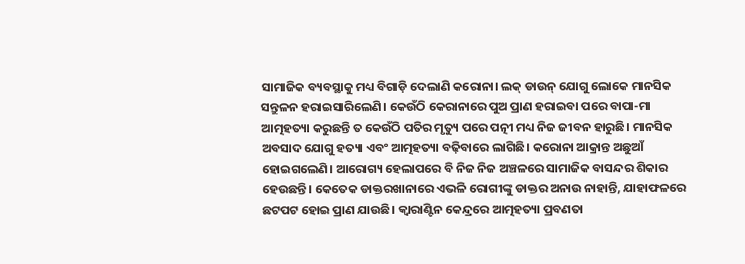ସାମାଜିକ ବ୍ୟବସ୍ଥାକୁ ମଧ୍ୟ ବିଗାଡ଼ି ଦେଲାଣି କରୋନା। ଲକ୍ ଡାଉନ୍ ଯୋଗୁ ଲୋକେ ମାନସିକ ସନ୍ତୁଳନ ହରାଇସାରିଲେଣି। କେଉଁଠି କେରାନାରେ ପୁଅ ପ୍ରାଣ ହରାଇବା ପରେ ବାପା-ମା ଆତ୍ମହତ୍ୟା କରୁଛନ୍ତି ତ କେଉଁଠି ପତିର ମୃତ୍ୟୁ ପରେ ପତ୍ନୀ ମଧ୍ୟ ନିଜ ଜୀବନ ହାରୁଛି। ମାନସିକ ଅବସାଦ ଯୋଗୁ ହତ୍ୟା ଏବଂ ଆତ୍ମହତ୍ୟା ବଢ଼ିବାରେ ଲାଗିଛି। କରୋନା ଆକ୍ରାନ୍ତ ଅଛୁଆଁ ହୋଇଗଲେଣି। ଆରୋଗ୍ୟ ହେଲାପରେ ବି ନିଜ ନିଜ ଅଞ୍ଚଳରେ ସାମାଜିକ ବାସନ୍ଦର ଶିକାର ହେଉଛନ୍ତି। କେତେକ ଡାକ୍ତରଖାନାରେ ଏଭଳି ରୋଗୀଙ୍କୁ ଡାକ୍ତର ଅନାଉ ନାହାନ୍ତି, ଯାହାଫଳରେ ଛଟପଟ ହୋଇ ପ୍ରାଣ ଯାଉଛି। କ୍ବାରାଣ୍ଟିନ କେନ୍ଦ୍ରରେ ଆତ୍ମହତ୍ୟା ପ୍ରବଣତା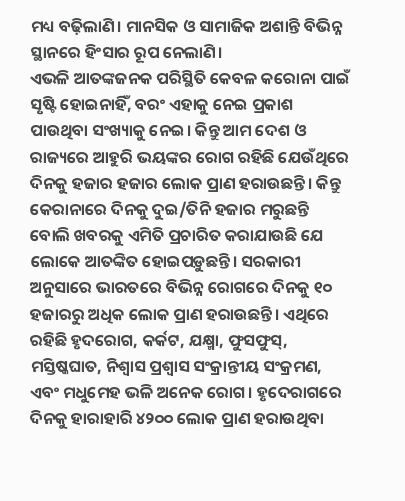ମଧ୍ୟ ବଢ଼ିଲାଣି। ମାନସିକ ଓ ସାମାଜିକ ଅଶାନ୍ତି ବିଭିନ୍ନ ସ୍ଥାନରେ ହିଂସାର ରୂପ ନେଲାଣି।
ଏଭଳି ଆତଙ୍କଜନକ ପରିସ୍ଥିତି କେବଳ କରୋନା ପାଇଁ ସୃଷ୍ଟି ହୋଇନାହିଁ, ବରଂ ଏହାକୁ ନେଇ ପ୍ରକାଶ ପାଉଥିବା ସଂଖ୍ୟାକୁ ନେଇ। କିନ୍ତୁ ଆମ ଦେଶ ଓ ରାଜ୍ୟରେ ଆହୁରି ଭୟଙ୍କର ରୋଗ ରହିଛି ଯେଉଁଥିରେ ଦିନକୁ ହଜାର ହଜାର ଲୋକ ପ୍ରାଣ ହରାଉଛନ୍ତି। କିନ୍ତୁ କେରାନାରେ ଦିନକୁ ଦୁଇ/ତିନି ହଜାର ମରୁଛନ୍ତି ବୋଲି ଖବରକୁ ଏମିତି ପ୍ରଚାରିତ କରାଯାଉଛି ଯେ ଲୋକେ ଆତଙ୍କିତ ହୋଇପଡ଼ୁଛନ୍ତି। ସରକାରୀ ଅନୁସାରେ ଭାରତରେ ବିଭିନ୍ନ ରୋଗରେ ଦିନକୁ ୧୦ ହଜାରରୁ ଅଧିକ ଲୋକ ପ୍ରାଣ ହରାଉଛନ୍ତି। ଏଥିରେ ରହିଛି ହୃଦରୋଗ, କର୍କଟ, ଯକ୍ଷ୍ମା, ଫୁସଫୁସ୍, ମସ୍ତିଷ୍କଘାତ, ନିଶ୍ବାସ ପ୍ରଶ୍ବାସ ସଂକ୍ରାନ୍ତୀୟ ସଂକ୍ରମଣ, ଏବଂ ମଧୁମେହ ଭଳି ଅନେକ ରୋଗ। ହୃଦେରାଗରେ ଦିନକୁ ହାରାହାରି ୪୨୦୦ ଲୋକ ପ୍ରାଣ ହରାଉଥିବା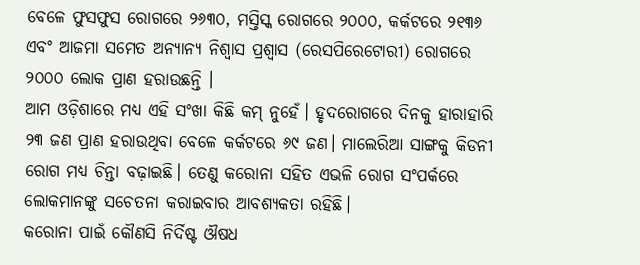ବେଳେ ଫୁସଫୁସ ରୋଗରେ ୨୬୩୦, ମସ୍ତିସ୍କ ରୋଗରେ ୨୦୦୦, କର୍କଟରେ ୨୧୩୬ ଏବଂ ଆଜମା ସମେତ ଅନ୍ୟାନ୍ୟ ନିଶ୍ବାସ ପ୍ରଶ୍ବାସ (ରେସପିରେଟୋରୀ) ରୋଗରେ ୨୦୦୦ ଲୋକ ପ୍ରାଣ ହରାଉଛନ୍ତି ।
ଆମ ଓଡ଼ିଶାରେ ମଧ୍ୟ ଏହି ସଂଖା କିଛି କମ୍ ନୁହେଁ। ହୃଦରୋଗରେ ଦିନକୁ ହାରାହାରି ୨୩ ଜଣ ପ୍ରାଣ ହରାଉଥିବା ବେଳେ କର୍କଟରେ ୬୯ ଜଣ। ମାଲେରିଆ ସାଙ୍ଗକୁ କିଡନୀ ରୋଗ ମଧ୍ୟ ଚିନ୍ତା ବଢ଼ାଇଛି। ତେଣୁ କରୋନା ସହିତ ଏଭଳି ରୋଗ ସଂପର୍କରେ ଲୋକମାନଙ୍କୁ ସଚେତନା କରାଇବାର ଆବଶ୍ୟକତା ରହିଛି।
କରୋନା ପାଇଁ କୌଣସି ନିର୍ଦିଷ୍ଟ ଔଷଧ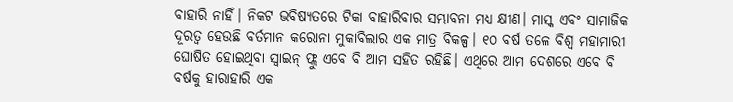ବାହାରି ନାହିଁ। ନିକଟ ଭବିଷ୍ୟତରେ ଟିକା ବାହାରିବାର ସମ୍ଭାବନା ମଧ୍ୟ କ୍ଷୀଣ। ମାସ୍କ ଏବଂ ସାମାଜିକ ଦୂରତ୍ବ ହେଉଛି ବର୍ତମାନ କରୋନା ମୁକାବିଲାର ଏକ ମାତ୍ର ବିକଳ୍ପ। ୧୦ ବର୍ଷ ତଳେ ବିଶ୍ବ ମହାମାରୀ ଘୋଷିତ ହୋଇଥିବା ସ୍ବାଇନ୍ ଫ୍ଲୁ ଏବେ ବି ଆମ ସହିତ ରହିଛି। ଏଥିରେ ଆମ ଦେଶରେ ଏବେ ବି ବର୍ଷକୁ ହାରାହାରି ଏକ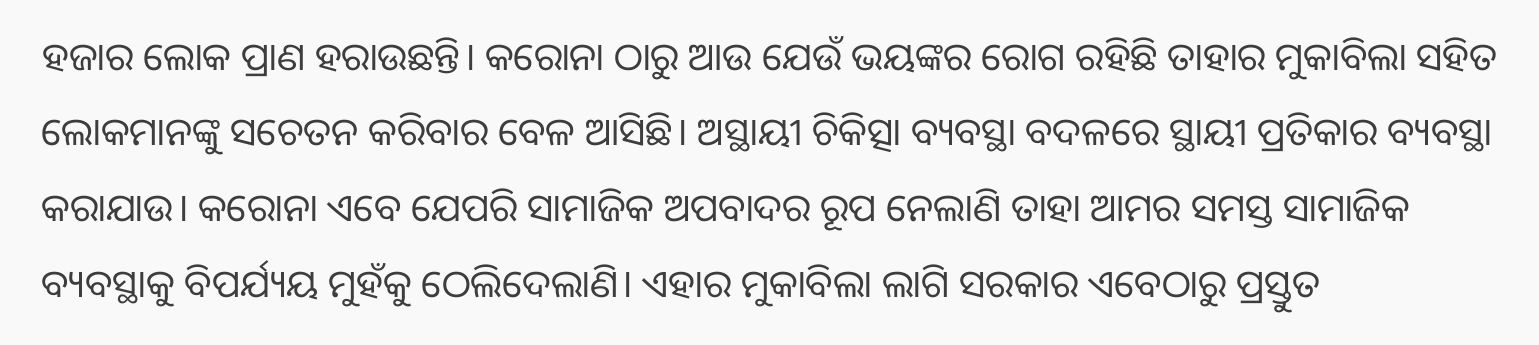ହଜାର ଲୋକ ପ୍ରାଣ ହରାଉଛନ୍ତି। କରୋନା ଠାରୁ ଆଉ ଯେଉଁ ଭୟଙ୍କର ରୋଗ ରହିଛି ତାହାର ମୁକାବିଲା ସହିତ ଲୋକମାନଙ୍କୁ ସଚେତନ କରିବାର ବେଳ ଆସିଛି। ଅସ୍ଥାୟୀ ଚିକିତ୍ସା ବ୍ୟବସ୍ଥା ବଦଳରେ ସ୍ଥାୟୀ ପ୍ରତିକାର ବ୍ୟବସ୍ଥା କରାଯାଉ। କରୋନା ଏବେ ଯେପରି ସାମାଜିକ ଅପବାଦର ରୂପ ନେଲାଣି ତାହା ଆମର ସମସ୍ତ ସାମାଜିକ ବ୍ୟବସ୍ଥାକୁ ବିପର୍ଯ୍ୟୟ ମୁହଁକୁ ଠେଲିଦେଲାଣି। ଏହାର ମୁକାବିଲା ଲାଗି ସରକାର ଏବେଠାରୁ ପ୍ରସ୍ତୁତ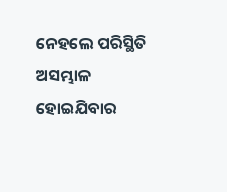ନେହଲେ ପରିସ୍ଥିତି ଅସମ୍ଭାଳ ହୋଇଯିବାର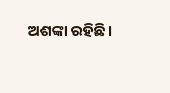ଅଶଙ୍କା ରହିଛି।